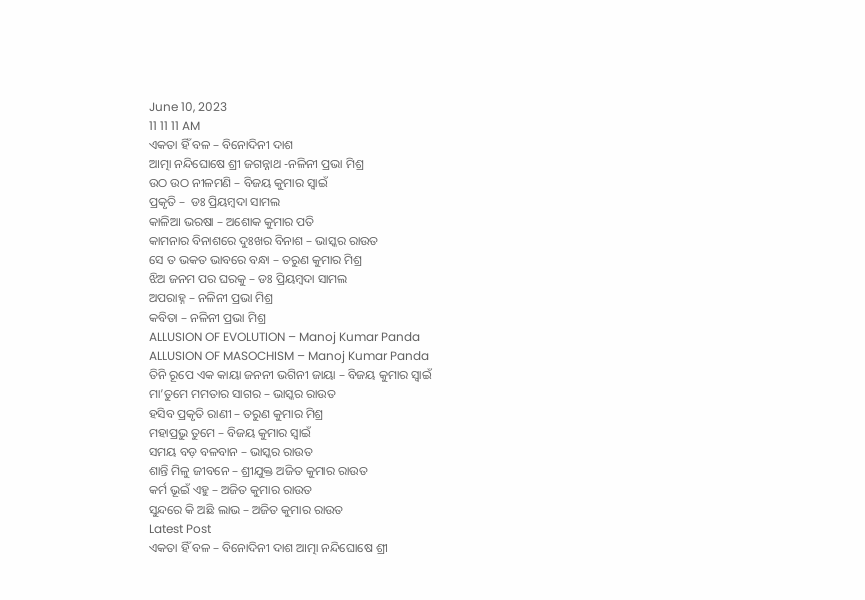June 10, 2023
11 11 11 AM
ଏକତା ହିଁ ବଳ – ବିନୋଦିନୀ ଦାଶ
ଆତ୍ମା ନନ୍ଦିଘୋଷେ ଶ୍ରୀ ଜଗନ୍ନାଥ -ନଳିନୀ ପ୍ରଭା ମିଶ୍ର
ଉଠ ଉଠ ନୀଳମଣି – ବିଜୟ କୁମାର ସ୍ବାଇଁ
ପ୍ରକୃତି –  ଡଃ ପ୍ରିୟମ୍ବଦା ସାମଲ
କାଳିଆ ଭରଷା – ଅଶୋକ କୁମାର ପତି
କାମନାର ବିନାଶରେ ଦୁଃଖର ବିନାଶ – ଭାସ୍କର ରାଉତ
ସେ ତ ଭକତ ଭାବରେ ବନ୍ଧା – ତରୁଣ କୁମାର ମିଶ୍ର
ଝିଅ ଜନମ ପର ଘରକୁ – ଡଃ ପ୍ରିୟମ୍ବଦା ସାମଲ
ଅପରାହ୍ନ – ନଳିନୀ ପ୍ରଭା ମିଶ୍ର
କବିତା – ନଳିନୀ ପ୍ରଭା ମିଶ୍ର
ALLUSION OF EVOLUTION – Manoj Kumar Panda
ALLUSION OF MASOCHISM – Manoj Kumar Panda
ତିନି ରୂପେ ଏକ କାୟା ଜନନୀ ଭଗିନୀ ଜାୟା – ବିଜୟ କୁମାର ସ୍ବାଇଁ
ମା’ତୁମେ ମମତାର ସାଗର – ଭାସ୍କର ରାଉତ
ହସିବ ପ୍ରକୃତି ରାଣୀ – ତରୁଣ କୁମାର ମିଶ୍ର
ମହାପ୍ରଭୁ ତୁମେ – ବିଜୟ କୁମାର ସ୍ବାଇଁ
ସମୟ ବଡ଼ ବଳବାନ – ଭାସ୍କର ରାଉତ
ଶାନ୍ତି ମିଳୁ ଜୀବନେ – ଶ୍ରୀଯୁକ୍ତ ଅଜିତ କୁମାର ରାଉତ
କର୍ମ ଭୂଇଁ ଏହୁ – ଅଜିତ କୁମାର ରାଉତ
ସୁନ୍ଦରେ କି ଅଛି ଲାଭ – ଅଜିତ କୁମାର ରାଉତ
Latest Post
ଏକତା ହିଁ ବଳ – ବିନୋଦିନୀ ଦାଶ ଆତ୍ମା ନନ୍ଦିଘୋଷେ ଶ୍ରୀ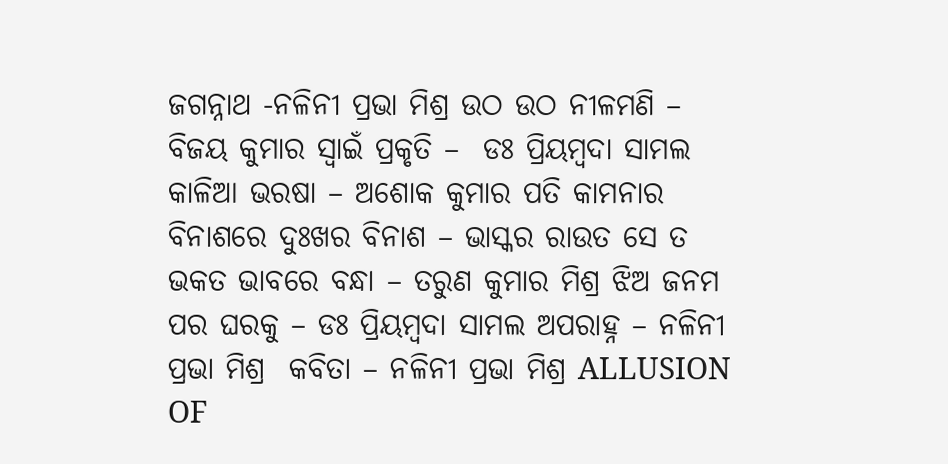ଜଗନ୍ନାଥ -ନଳିନୀ ପ୍ରଭା ମିଶ୍ର ଉଠ ଉଠ ନୀଳମଣି – ବିଜୟ କୁମାର ସ୍ବାଇଁ ପ୍ରକୃତି –  ଡଃ ପ୍ରିୟମ୍ବଦା ସାମଲ କାଳିଆ ଭରଷା – ଅଶୋକ କୁମାର ପତି କାମନାର ବିନାଶରେ ଦୁଃଖର ବିନାଶ – ଭାସ୍କର ରାଉତ ସେ ତ ଭକତ ଭାବରେ ବନ୍ଧା – ତରୁଣ କୁମାର ମିଶ୍ର ଝିଅ ଜନମ ପର ଘରକୁ – ଡଃ ପ୍ରିୟମ୍ବଦା ସାମଲ ‌ଅପରାହ୍ନ – ନଳିନୀ ପ୍ରଭା ମିଶ୍ର  କବିତା – ନଳିନୀ ପ୍ରଭା ମିଶ୍ର ALLUSION OF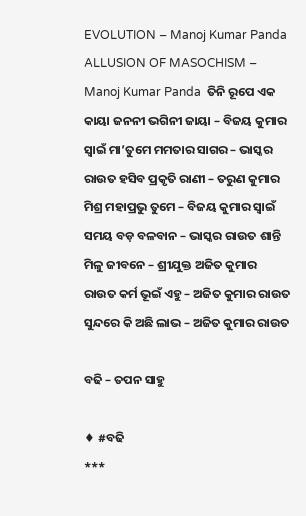EVOLUTION – Manoj Kumar Panda  ALLUSION OF MASOCHISM – Manoj Kumar Panda  ତିନି ରୂପେ ଏକ କାୟା ଜନନୀ ଭଗିନୀ ଜାୟା – ବିଜୟ କୁମାର ସ୍ବାଇଁ ମା’ତୁମେ ମମତାର ସାଗର – ଭାସ୍କର ରାଉତ ହସିବ ପ୍ରକୃତି ରାଣୀ – ତରୁଣ କୁମାର ମିଶ୍ର ମହାପ୍ରଭୁ ତୁମେ – ବିଜୟ କୁମାର ସ୍ବାଇଁ ସମୟ ବଡ଼ ବଳବାନ – ଭାସ୍କର ରାଉତ ଶାନ୍ତି ମିଳୁ ଜୀବନେ – ଶ୍ରୀଯୁକ୍ତ ଅଜିତ କୁମାର ରାଉତ କର୍ମ ଭୂଇଁ ଏହୁ – ଅଜିତ କୁମାର ରାଉତ ସୁନ୍ଦରେ କି ଅଛି ଲାଭ – ଅଜିତ କୁମାର ରାଉତ

ବଢି – ତପନ ସାହୁ

♦ #ବଢି
***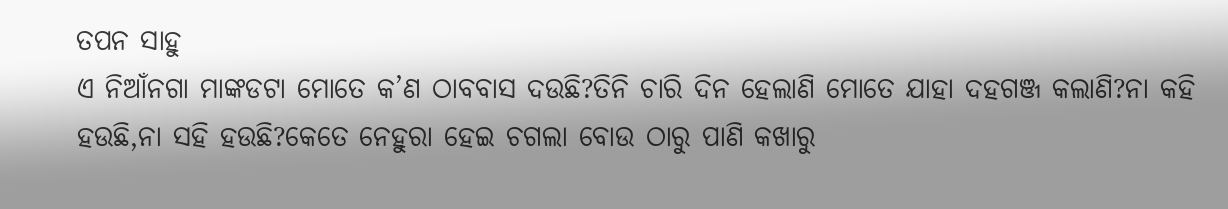ତପନ ସାହୁ
ଏ ନିଆଁନଗା ମାଙ୍କଡଟା ମୋତେ କ’ଣ ଠାବବାସ ଦଉଛି?ତିନି ଚାରି ଦିନ ହେଲାଣି ମୋତେ ଯାହା ଦହଗଞ୍ଜ କଲାଣି?ନା କହି ହଉଛି,ନା ସହି ହଉଛି?କେତେ ନେହୁରା ହେଇ ଚଗଲା ବୋଉ ଠାରୁ ପାଣି କଖାରୁ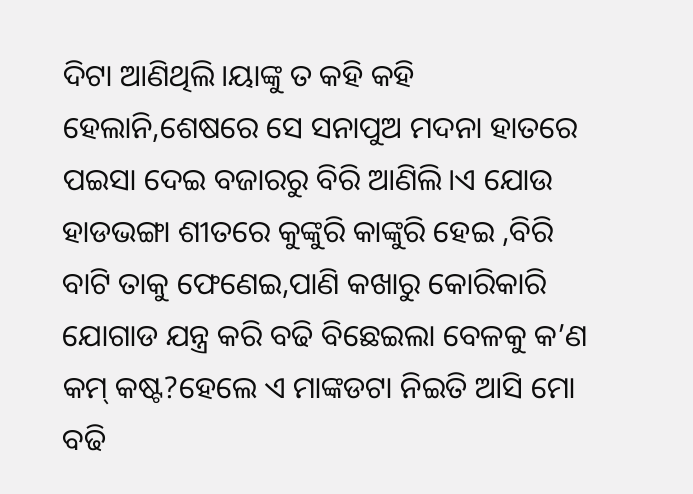ଦିଟା ଆଣିଥିଲି।ୟାଙ୍କୁ ତ କହି କହି ହେଲାନି,ଶେଷରେ ସେ ସନାପୁଅ ମଦନା ହାତରେ ପଇସା ଦେଇ ବଜାରରୁ ବିରି ଆଣିଲି।ଏ ଯୋଉ ହାଡଭଙ୍ଗା ଶୀତରେ କୁଙ୍କୁରି କାଙ୍କୁରି ହେଇ ,ବିରି ବାଟି ତାକୁ ଫେଣେଇ,ପାଣି କଖାରୁ କୋରିକାରି ଯୋଗାଡ ଯନ୍ତ୍ର କରି ବଢି ବିଛେଇଲା ବେଳକୁ କ’ଣ କମ୍ କଷ୍ଟ?ହେଲେ ଏ ମାଙ୍କଡଟା ନିଇତି ଆସି ମୋ ବଢି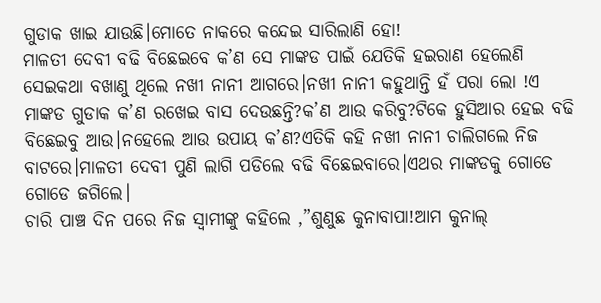ଗୁଡାକ ଖାଇ ଯାଉଛି।ମୋତେ ନାକରେ କନ୍ଦେଇ ସାରିଲାଣି ହୋ!
ମାଳତୀ ଦେବୀ ବଢି ବିଛେଇବେ କ’ଣ ସେ ମାଙ୍କଡ ପାଇଁ ଯେତିକି ହଇରାଣ ହେଲେଣି ସେଇକଥା ବଖାଣୁ ଥିଲେ ନଖୀ ନାନୀ ଆଗରେ।ନଖୀ ନାନୀ କହୁଥାନ୍ତି ହଁ ପରା ଲୋ !ଏ ମାଙ୍କଡ ଗୁଡାକ କ’ଣ ରଖେଇ ବାସ ଦେଉଛନ୍ତି?କ’ଣ ଆଉ କରିବୁ?ଟିକେ ହୁସିଆର ହେଇ ବଢି ବିଛେଇବୁ ଆଉ।ନହେଲେ ଆଉ ଉପାୟ କ’ଣ?ଏତିକି କହି ନଖୀ ନାନୀ ଚାଲିଗଲେ ନିଜ ବାଟରେ।ମାଳତୀ ଦେବୀ ପୁଣି ଲାଗି ପଡିଲେ ବଢି ବିଛେଇବାରେ।ଏଥର ମାଙ୍କଡକୁ ଗୋଡେ ଗୋଡେ ଜଗିଲେ।
ଚାରି ପାଞ୍ଚ ଦିନ ପରେ ନିଜ ସ୍ବାମୀଙ୍କୁ କହିଲେ ,”ଶୁଣୁଛ କୁନାବାପା!ଆମ କୁନାଲ୍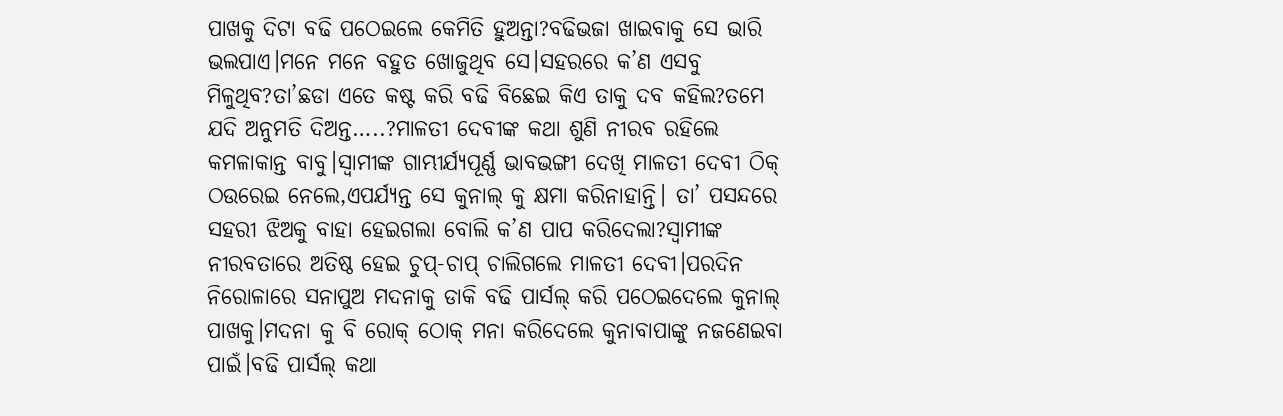ପାଖକୁ ଦିଟା ବଢି ପଠେଇଲେ କେମିତି ହୁଅନ୍ତା?ବଢିଭଜା ଖାଇବାକୁ ସେ ଭାରି ଭଲପାଏ।ମନେ ମନେ ବହୁତ ଖୋଜୁଥିବ ସେ।ସହରରେ କ’ଣ ଏସବୁ ମିଳୁଥିବ?ତା’ଛଡା ଏତେ କଷ୍ଟ କରି ବଢି ବିଛେଇ କିଏ ତାକୁ ଦବ କହିଲ?ତମେ ଯଦି ଅନୁମତି ଦିଅନ୍ତ…..?ମାଳତୀ ଦେବୀଙ୍କ କଥା ଶୁଣି ନୀରବ ରହିଲେ କମଳାକାନ୍ତ ବାବୁ।ସ୍ବାମୀଙ୍କ ଗାମ୍ଭୀର୍ଯ୍ୟପୂର୍ଣ୍ଣ ଭାବଭଙ୍ଗୀ ଦେଖି ମାଳତୀ ଦେବୀ ଠିକ୍ ଠଉରେଇ ନେଲେ,ଏପର୍ଯ୍ୟନ୍ତ ସେ କୁନାଲ୍ କୁ କ୍ଷମା କରିନାହାନ୍ତି। ତା’ ପସନ୍ଦରେ ସହରୀ ଝିଅକୁ ବାହା ହେଇଗଲା ବୋଲି କ’ଣ ପାପ କରିଦେଲା?ସ୍ବାମୀଙ୍କ ନୀରବତାରେ ଅତିଷ୍ଠ ହେଇ ଚୁପ୍-ଚାପ୍ ଚାଲିଗଲେ ମାଳତୀ ଦେବୀ।ପରଦିନ ନିରୋଳାରେ ସନାପୁଅ ମଦନାକୁ ଡାକି ବଢି ପାର୍ସଲ୍ କରି ପଠେଇଦେଲେ କୁନାଲ୍ ପାଖକୁ।ମଦନା କୁ ବି ରୋକ୍ ଠୋକ୍ ମନା କରିଦେଲେ କୁନାବାପାଙ୍କୁ ନଜଣେଇବା ପାଇଁ।ବଢି ପାର୍ସଲ୍ କଥା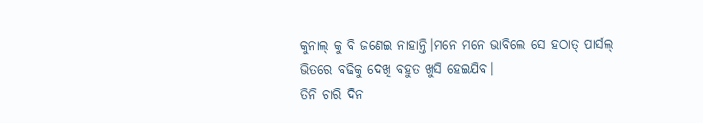କୁନାଲ୍ କୁ ବି ଜଣେଇ ନାହାନ୍ତି।ମନେ ମନେ ଭାବିଲେ ସେ ହଠାତ୍ ପାର୍ସଲ୍ ଭିତରେ ବଢିକୁ ଦେଖି ବହୁତ ଖୁସି ହେଇଯିବ।
ତିନି ଚାରି ଦିନ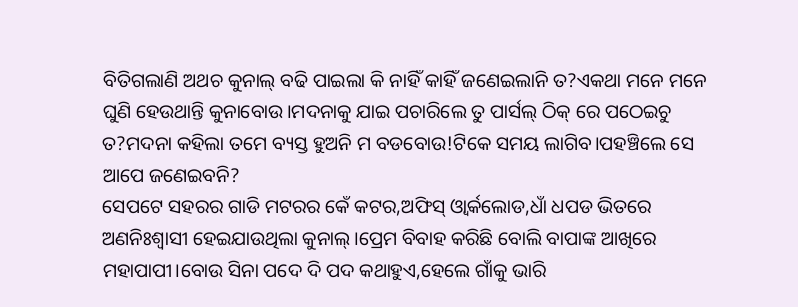ବିତିଗଲାଣି ଅଥଚ କୁନାଲ୍ ବଢି ପାଇଲା କି ନାହିଁ କାହିଁ ଜଣେଇଲାନି ତ?ଏକଥା ମନେ ମନେ ଘୁଣି ହେଉଥାନ୍ତି କୁନାବୋଉ।ମଦନାକୁ ଯାଇ ପଚାରିଲେ ତୁ ପାର୍ସଲ୍ ଠିକ୍ ରେ ପଠେଇଚୁ ତ?ମଦନା କହିଲା ତମେ ବ୍ୟସ୍ତ ହୁଅନି ମ ବଡବୋଉ!ଟିକେ ସମୟ ଲାଗିବ।ପହଞ୍ଚିଲେ ସେ ଆପେ ଜଣେଇବନି?
ସେପଟେ ସହରର ଗାଡି ମଟରର କେଁ କଟର,ଅଫିସ୍ ଓ୍ବାର୍କଲୋଡ,ଧାଁ ଧପଡ ଭିତରେ ଅଣନିଃଶ୍ବାସୀ ହେଇଯାଉଥିଲା କୁନାଲ୍।ପ୍ରେମ ବିବାହ କରିଛି ବୋଲି ବାପାଙ୍କ ଆଖିରେ ମହାପାପୀ।ବୋଉ ସିନା ପଦେ ଦି ପଦ କଥାହୁଏ,ହେଲେ ଗାଁକୁ ଭାରି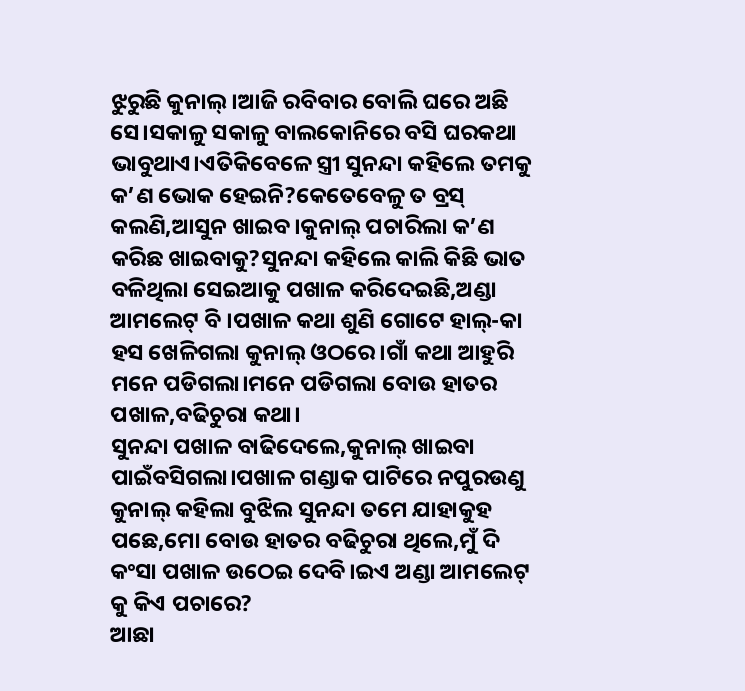ଝୁରୁଛି କୁନାଲ୍।ଆଜି ରବିବାର ବୋଲି ଘରେ ଅଛି ସେ।ସକାଳୁ ସକାଳୁ ବାଲକୋନିରେ ବସି ଘରକଥା ଭାବୁଥାଏ।ଏତିକିବେଳେ ସ୍ତ୍ରୀ ସୁନନ୍ଦା କହିଲେ ତମକୁ କ’ଣ ଭୋକ ହେଇନି?କେତେବେଳୁ ତ ବ୍ରସ୍ କଲଣି,ଆସୁନ ଖାଇବ।କୁନାଲ୍ ପଚାରିଲା କ’ଣ କରିଛ ଖାଇବାକୁ?ସୁନନ୍ଦା କହିଲେ କାଲି କିଛି ଭାତ ବଳିଥିଲା ସେଇଆକୁ ପଖାଳ କରିଦେଇଛି,ଅଣ୍ଡା ଆମଲେଟ୍ ବି ।ପଖାଳ କଥା ଶୁଣି ଗୋଟେ ହାଲ୍-କା ହସ ଖେଳିଗଲା କୁନାଲ୍ ଓଠରେ।ଗାଁ କଥା ଆହୁରି ମନେ ପଡିଗଲା।ମନେ ପଡିଗଲା ବୋଉ ହାତର ପଖାଳ,ବଢିଚୁରା କଥା।
ସୁନନ୍ଦା ପଖାଳ ବାଢିଦେଲେ,କୁନାଲ୍ ଖାଇବା ପାଇଁବସିଗଲା।ପଖାଳ ଗଣ୍ଡାକ ପାଟିରେ ନପୁରଉଣୁ କୁନାଲ୍ କହିଲା ବୁଝିଲ ସୁନନ୍ଦା ତମେ ଯାହାକୁହ ପଛେ,ମୋ ବୋଉ ହାତର ବଢିଚୁରା ଥିଲେ,ମୁଁ ଦି କଂସା ପଖାଳ ଉଠେଇ ଦେବି।ଇଏ ଅଣ୍ଡା ଆମଲେଟ୍ କୁ କିଏ ପଚାରେ?
ଆଛା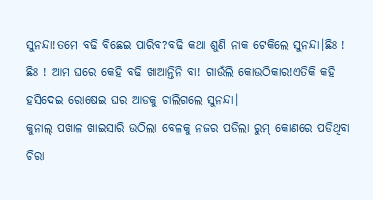ସୁନନ୍ଦା!ତମେ ବଢି ବିଛେଇ ପାରିବ?ବଢି କଥା ଶୁଣି ନାକ ଟେକିଲେ ସୁନନ୍ଦା।ଛିଃ ! ଛିଃ ! ଆମ ଘରେ କେହି ବଢି ଖାଆନ୍ତିନି ବା! ଗାଉଁଲି କୋଉଠିକାର!ଏତିକି କହି ହସିଦେଇ ରୋଷେଇ ଘର ଆଡକୁ ଚାଲିଗଲେ ସୁନନ୍ଦା।
କୁନାଲ୍ ପଖାଳ ଖାଇସାରି ଉଠିଲା ବେଳକୁ ନଜର ପଡିଲା ରୁମ୍ କୋଣରେ ପଡିଥିବା ଚିରା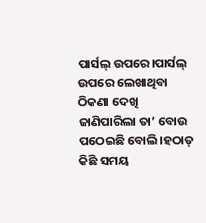ପାର୍ସଲ୍ ଉପରେ।ପାର୍ସଲ୍ ଉପରେ ଲେଖାଥିବା ଠିକଣା ଦେଖି ଜାଣିପାରିଲା ତା’ ବୋଉ ପଠେଇଛି ବୋଲି।ହଠାତ୍ କିଛି ସମୟ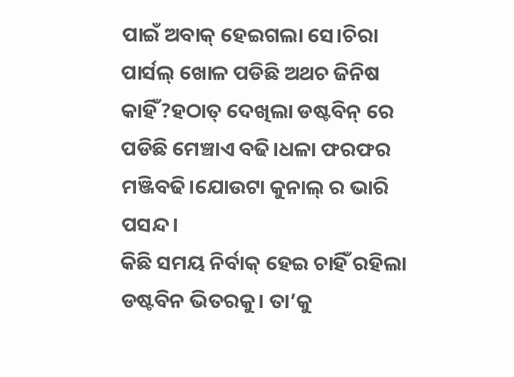ପାଇଁ ଅବାକ୍ ହେଇଗଲା ସେ।ଚିରା ପାର୍ସଲ୍ ଖୋଳ ପଡିଛି ଅଥଚ ଜିନିଷ କାହିଁ?ହଠାତ୍ ଦେଖିଲା ଡଷ୍ଟବିନ୍ ରେ ପଡିଛି ମେଞ୍ଚାଏ ବଢି।ଧଳା ଫରଫର ମଞ୍ଜିବଢି।ଯୋଉଟା କୁନାଲ୍ ର ଭାରି ପସନ୍ଦ।
କିଛି ସମୟ ନିର୍ବାକ୍ ହେଇ ଚାହିଁ ରହିଲା ଡଷ୍ଟବିନ ଭିତରକୁ। ତା’କୁ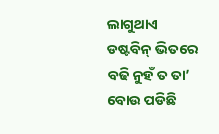ଲାଗୁଥାଏ ଡଷ୍ଟବିନ୍ ଭିତରେ ବଢି ନୁହଁ ତ ତା’ ବୋଉ ପଡିଛି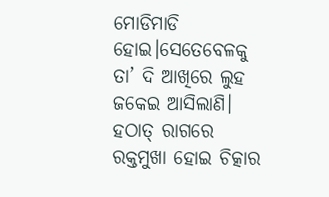ମୋଡିମାଡି ହୋଇ।ସେତେବେଳକୁ ତା’ ଦି ଆଖିରେ ଲୁହ ଜକେଇ ଆସିଲାଣି।
ହଠାତ୍ ରାଗରେ ରକ୍ତମୁଖା ହୋଇ ଚିତ୍କାର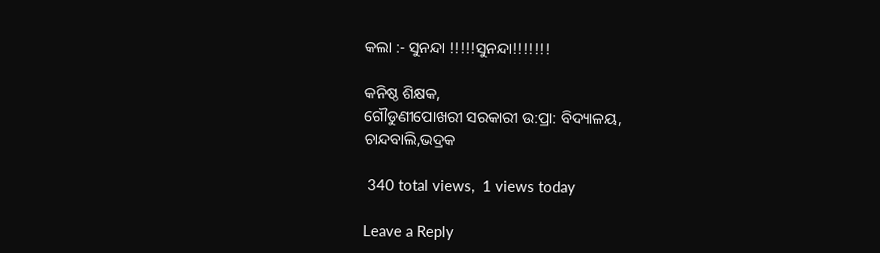କଲା :- ସୁନନ୍ଦା !!!!!ସୁନନ୍ଦା!!!!!!!

କନିଷ୍ଠ ଶିକ୍ଷକ,
ଗୌଡୁଣୀପୋଖରୀ ସରକାରୀ ଉ:ପ୍ରା: ବିଦ୍ୟାଳୟ,
ଚାନ୍ଦବାଲି,ଭଦ୍ରକ

 340 total views,  1 views today

Leave a Reply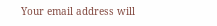Your email address will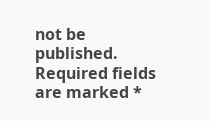not be published. Required fields are marked *